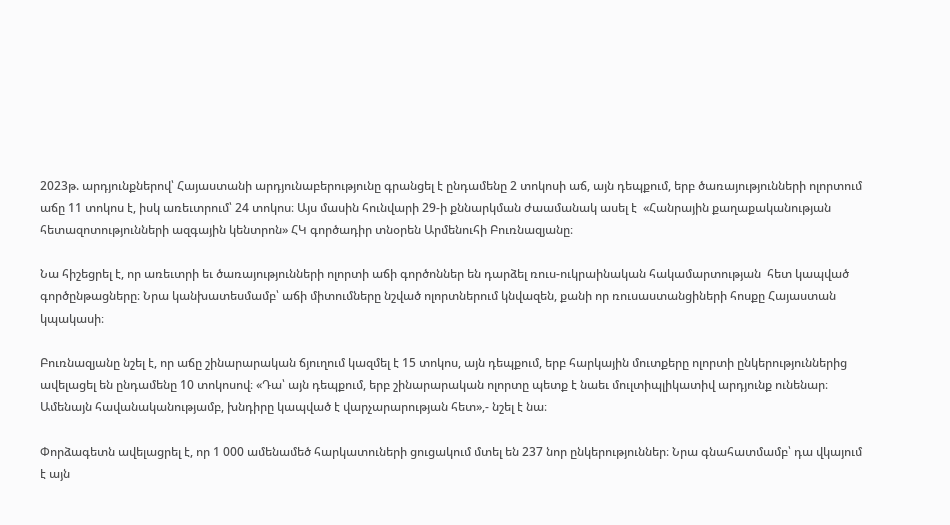2023թ. արդյունքներով՝ Հայաստանի արդյունաբերությունը գրանցել է ընդամենը 2 տոկոսի աճ, այն դեպքում, երբ ծառայությունների ոլորտում աճը 11 տոկոս է, իսկ առեւտրում՝ 24 տոկոս։ Այս մասին հունվարի 29-ի քննարկման ժաամանակ ասել է  «Հանրային քաղաքականության հետազոտությունների ազգային կենտրոն» ՀԿ գործադիր տնօրեն Արմենուհի Բուռնազյանը։

Նա հիշեցրել է, որ առեւտրի եւ ծառայությունների ոլորտի աճի գործոններ են դարձել ռուս-ուկրաինական հակամարտության  հետ կապված գործընթացները։ Նրա կանխատեսմամբ՝ աճի միտումները նշված ոլորտներում կնվազեն, քանի որ ռուսաստանցիների հոսքը Հայաստան կպակասի։

Բուռնազյանը նշել է, որ աճը շինարարական ճյուղում կազմել է 15 տոկոս, այն դեպքում, երբ հարկային մուտքերը ոլորտի ընկերություններից ավելացել են ընդամենը 10 տոկոսով։ «Դա՝ այն դեպքում, երբ շինարարական ոլորտը պետք է նաեւ մուլտիպլիկատիվ արդյունք ունենար։ Ամենայն հավանականությամբ, խնդիրը կապված է վարչարարության հետ»,- նշել է նա։

Փորձագետն ավելացրել է, որ 1 000 ամենամեծ հարկատուների ցուցակում մտել են 237 նոր ընկերություններ։ Նրա գնահատմամբ՝ դա վկայում է այն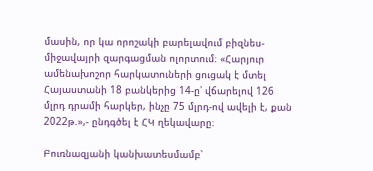մասին, որ կա որոշակի բարելավում բիզնես-միջավայրի զարգացման ոլորտում։ «Հարյուր ամենախոշոր հարկատուների ցուցակ է մտել Հայաստանի 18 բանկերից 14-ը՝ վճարելով 126 մլրդ դրամի հարկեր, ինչը 75 մլրդ-ով ավելի է, քան 2022թ.»,- ընդգծել է ՀԿ ղեկավարը։

Բուռնազյանի կանխատեսմամբ՝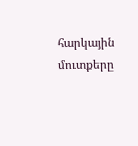հարկային մուտքերը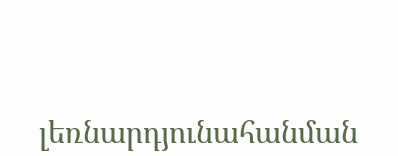լեռնարդյունահանման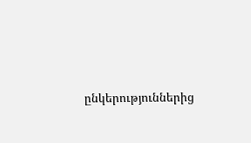ընկերություններից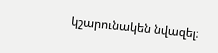կշարունակեն նվազել։